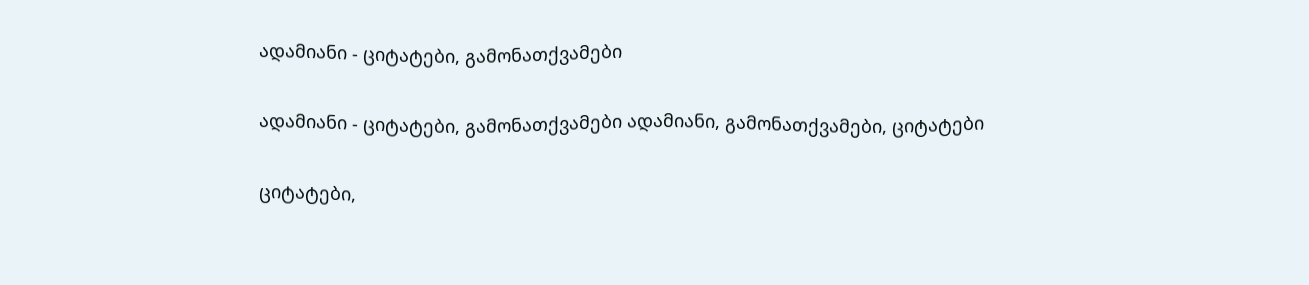ადამიანი - ციტატები, გამონათქვამები

ადამიანი - ციტატები, გამონათქვამები ადამიანი, გამონათქვამები, ციტატები

ციტატები,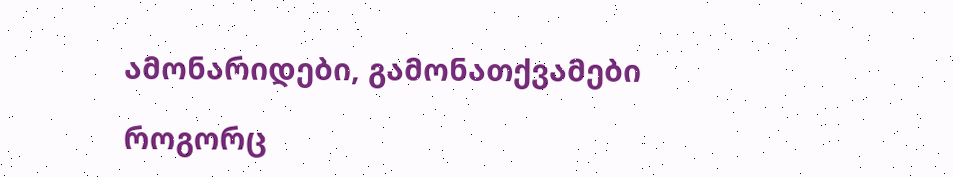ამონარიდები, გამონათქვამები

როგორც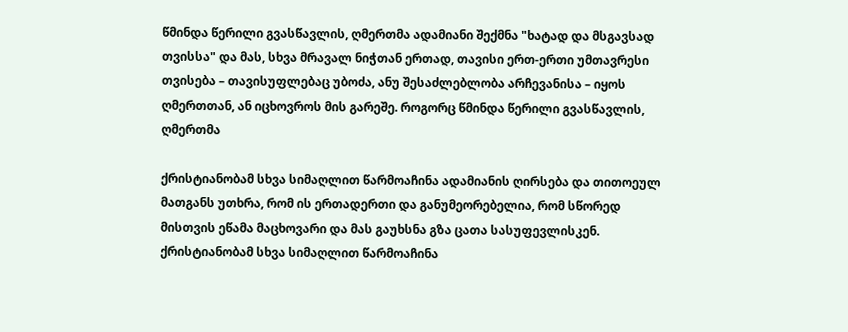წმინდა წერილი გვასწავლის, ღმერთმა ადამიანი შექმნა "ხატად და მსგავსად თვისსა" და მას, სხვა მრავალ ნიჭთან ერთად, თავისი ერთ-ერთი უმთავრესი თვისება – თავისუფლებაც უბოძა, ანუ შესაძლებლობა არჩევანისა – იყოს ღმერთთან, ან იცხოვროს მის გარეშე. როგორც წმინდა წერილი გვასწავლის, ღმერთმა

ქრისტიანობამ სხვა სიმაღლით წარმოაჩინა ადამიანის ღირსება და თითოეულ მათგანს უთხრა, რომ ის ერთადერთი და განუმეორებელია, რომ სწორედ მისთვის ეწამა მაცხოვარი და მას გაუხსნა გზა ცათა სასუფევლისკენ. ქრისტიანობამ სხვა სიმაღლით წარმოაჩინა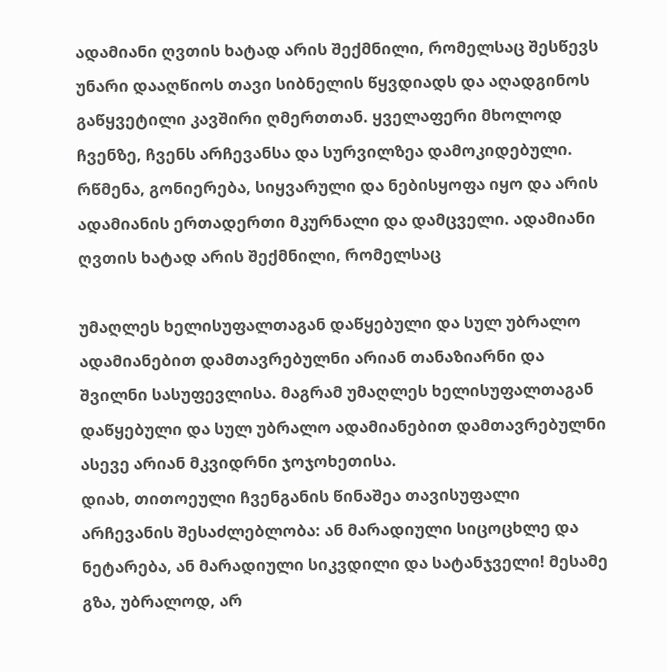ადამიანი ღვთის ხატად არის შექმნილი, რომელსაც შესწევს უნარი დააღწიოს თავი სიბნელის წყვდიადს და აღადგინოს გაწყვეტილი კავშირი ღმერთთან. ყველაფერი მხოლოდ ჩვენზე, ჩვენს არჩევანსა და სურვილზეა დამოკიდებული. რწმენა, გონიერება, სიყვარული და ნებისყოფა იყო და არის ადამიანის ერთადერთი მკურნალი და დამცველი. ადამიანი ღვთის ხატად არის შექმნილი, რომელსაც

უმაღლეს ხელისუფალთაგან დაწყებული და სულ უბრალო ადამიანებით დამთავრებულნი არიან თანაზიარნი და შვილნი სასუფევლისა. მაგრამ უმაღლეს ხელისუფალთაგან დაწყებული და სულ უბრალო ადამიანებით დამთავრებულნი ასევე არიან მკვიდრნი ჯოჯოხეთისა.
დიახ, თითოეული ჩვენგანის წინაშეა თავისუფალი არჩევანის შესაძლებლობა: ან მარადიული სიცოცხლე და ნეტარება, ან მარადიული სიკვდილი და სატანჯველი! მესამე გზა, უბრალოდ, არ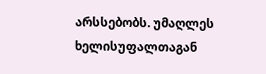არსსებობს. უმაღლეს ხელისუფალთაგან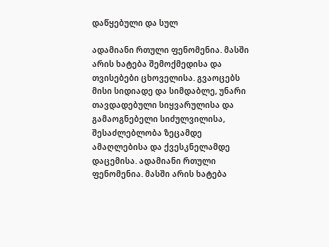დაწყებული და სულ

ადამიანი რთული ფენომენია. მასში არის ხატება შემოქმედისა და თვისებები ცხოველისა. გვაოცებს მისი სიდიადე და სიმდაბლე, უნარი თავდადებული სიყვარულისა და გამაოგნებელი სიძულვილისა, შესაძლებლობა ზეცამდე ამაღლებისა და ქვესკნელამდე დაცემისა. ადამიანი რთული ფენომენია. მასში არის ხატება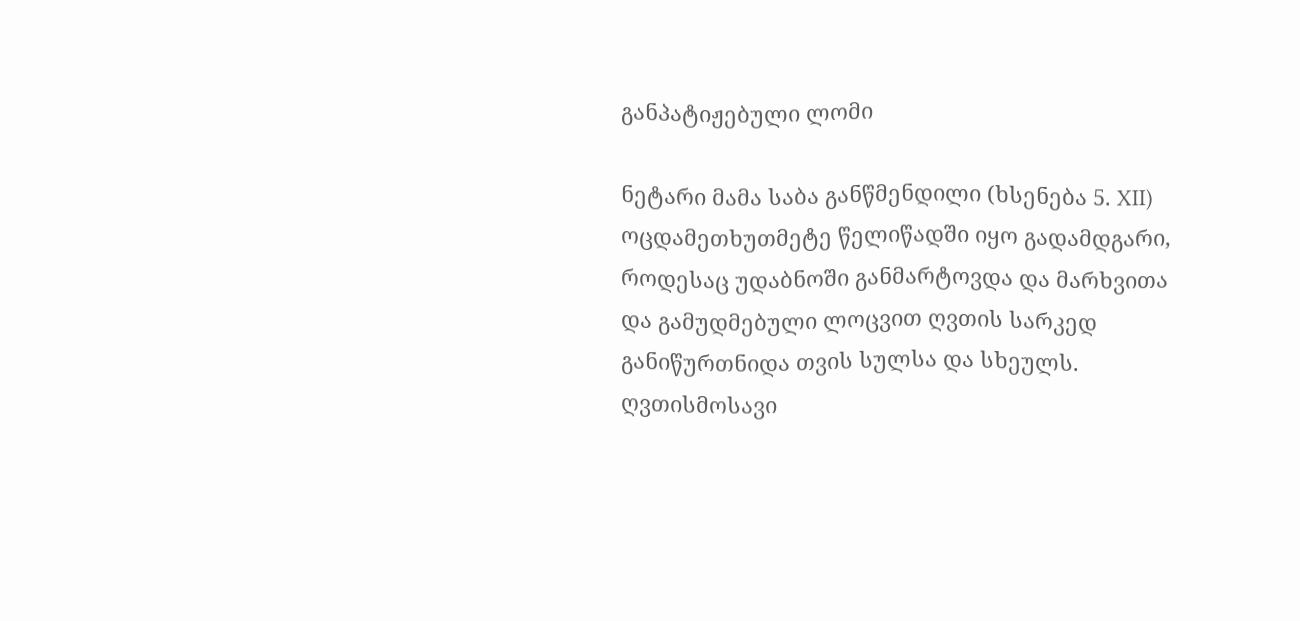განპატიჟებული ლომი

ნეტარი მამა საბა განწმენდილი (ხსენება 5. XII) ოცდამეთხუთმეტე წელიწადში იყო გადამდგარი, როდესაც უდაბნოში განმარტოვდა და მარხვითა და გამუდმებული ლოცვით ღვთის სარკედ განიწურთნიდა თვის სულსა და სხეულს. ღვთისმოსავი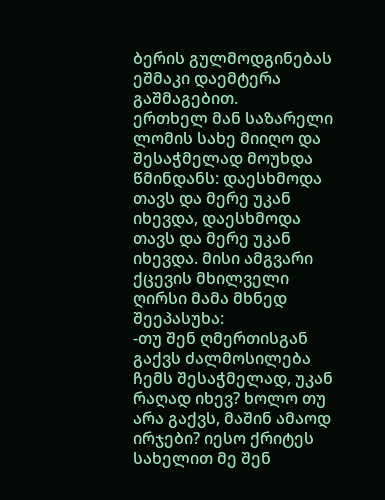ბერის გულმოდგინებას ეშმაკი დაემტერა გაშმაგებით.
ერთხელ მან საზარელი ლომის სახე მიიღო და შესაჭმელად მოუხდა წმინდანს: დაესხმოდა თავს და მერე უკან იხევდა, დაესხმოდა თავს და მერე უკან იხევდა. მისი ამგვარი ქცევის მხილველი ღირსი მამა მხნედ შეეპასუხა:
-თუ შენ ღმერთისგან გაქვს ძალმოსილება ჩემს შესაჭმელად, უკან რაღად იხევ? ხოლო თუ არა გაქვს, მაშინ ამაოდ ირჯები? იესო ქრიტეს სახელით მე შენ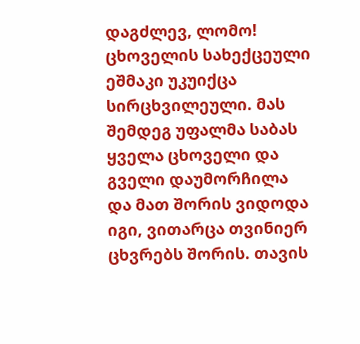დაგძლევ, ლომო!
ცხოველის სახექცეული ეშმაკი უკუიქცა სირცხვილეული. მას შემდეგ უფალმა საბას ყველა ცხოველი და გველი დაუმორჩილა და მათ შორის ვიდოდა იგი, ვითარცა თვინიერ ცხვრებს შორის. თავის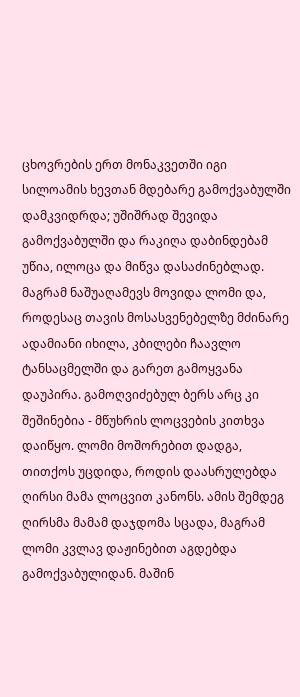ცხოვრების ერთ მონაკვეთში იგი სილოამის ხევთან მდებარე გამოქვაბულში დამკვიდრდა; უშიშრად შევიდა გამოქვაბულში და რაკიღა დაბინდებამ უწია, ილოცა და მიწვა დასაძინებლად. მაგრამ ნაშუაღამევს მოვიდა ლომი და, როდესაც თავის მოსასვენებელზე მძინარე ადამიანი იხილა, კბილები ჩაავლო ტანსაცმელში და გარეთ გამოყვანა დაუპირა. გამოღვიძებულ ბერს არც კი შეშინებია - მწუხრის ლოცვების კითხვა დაიწყო. ლომი მოშორებით დადგა, თითქოს უცდიდა, როდის დაასრულებდა ღირსი მამა ლოცვით კანონს. ამის შემდეგ ღირსმა მამამ დაჯდომა სცადა, მაგრამ ლომი კვლავ დაჟინებით აგდებდა გამოქვაბულიდან. მაშინ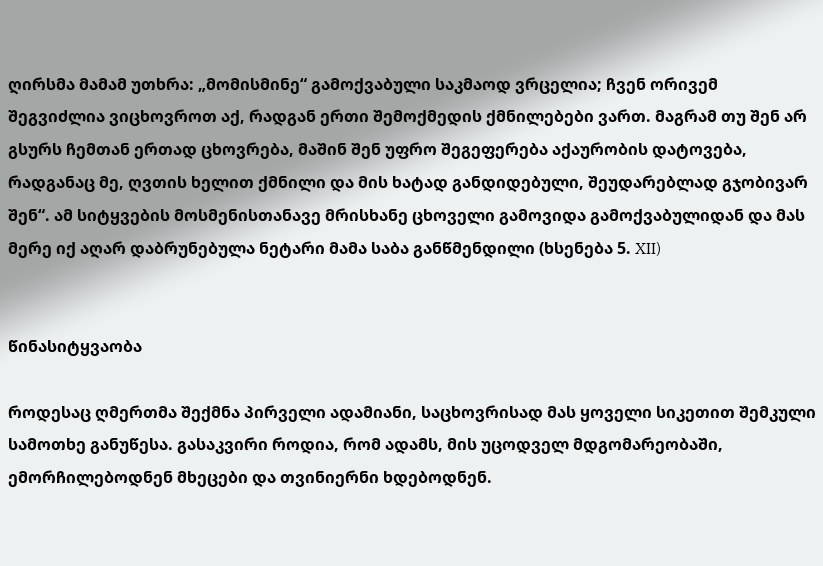ღირსმა მამამ უთხრა: „მომისმინე“ გამოქვაბული საკმაოდ ვრცელია; ჩვენ ორივემ შეგვიძლია ვიცხოვროთ აქ, რადგან ერთი შემოქმედის ქმნილებები ვართ. მაგრამ თუ შენ არ გსურს ჩემთან ერთად ცხოვრება, მაშინ შენ უფრო შეგეფერება აქაურობის დატოვება, რადგანაც მე, ღვთის ხელით ქმნილი და მის ხატად განდიდებული, შეუდარებლად გჯობივარ შენ“. ამ სიტყვების მოსმენისთანავე მრისხანე ცხოველი გამოვიდა გამოქვაბულიდან და მას მერე იქ აღარ დაბრუნებულა ნეტარი მამა საბა განწმენდილი (ხსენება 5. XII)


წინასიტყვაობა

როდესაც ღმერთმა შექმნა პირველი ადამიანი, საცხოვრისად მას ყოველი სიკეთით შემკული სამოთხე განუწესა. გასაკვირი როდია, რომ ადამს, მის უცოდველ მდგომარეობაში, ემორჩილებოდნენ მხეცები და თვინიერნი ხდებოდნენ.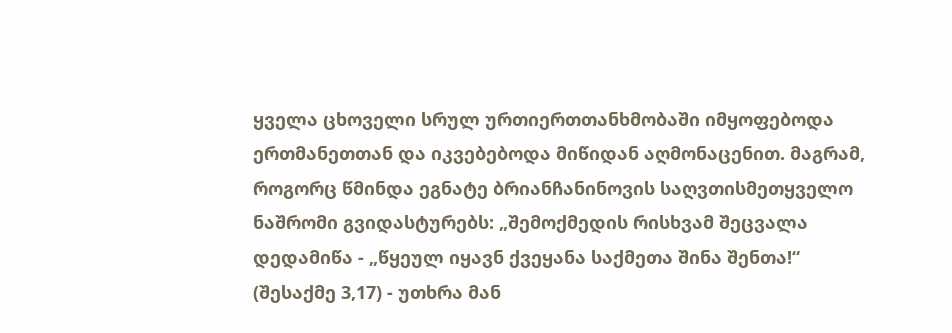ყველა ცხოველი სრულ ურთიერთთანხმობაში იმყოფებოდა ერთმანეთთან და იკვებებოდა მიწიდან აღმონაცენით. მაგრამ, როგორც წმინდა ეგნატე ბრიანჩანინოვის საღვთისმეთყველო ნაშრომი გვიდასტურებს: „შემოქმედის რისხვამ შეცვალა დედამიწა - „წყეულ იყავნ ქვეყანა საქმეთა შინა შენთა!“ (შესაქმე 3,17) - უთხრა მან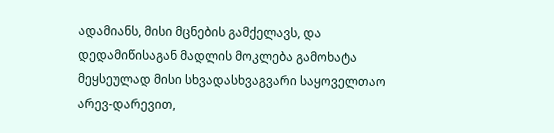ადამიანს, მისი მცნების გამქელავს, და დედამიწისაგან მადლის მოკლება გამოხატა მეყსეულად მისი სხვადასხვაგვარი საყოველთაო არევ-დარევით,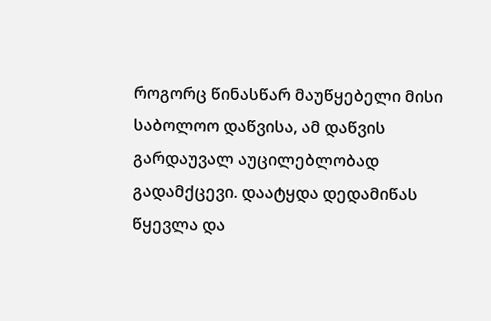როგორც წინასწარ მაუწყებელი მისი საბოლოო დაწვისა, ამ დაწვის გარდაუვალ აუცილებლობად გადამქცევი. დაატყდა დედამიწას წყევლა და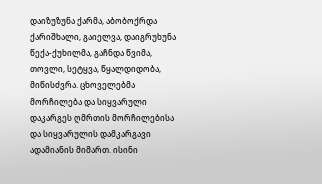დაიზუზუნა ქარმა, აბობოქრდა ქარიშხალი, გაიელვა, დაიგრუხუნა წექა-ქუხილმა, გაჩნდა წვიმა, თოვლი, სეტყვა, წყალდიდობა, მიწისძვრა. ცხოველებმა მორჩილება და სიყვარული დაკარგეს ღმრთის მორჩილებისა და სიყვარულის დამკარგავი ადამიანის მიმართ. ისინი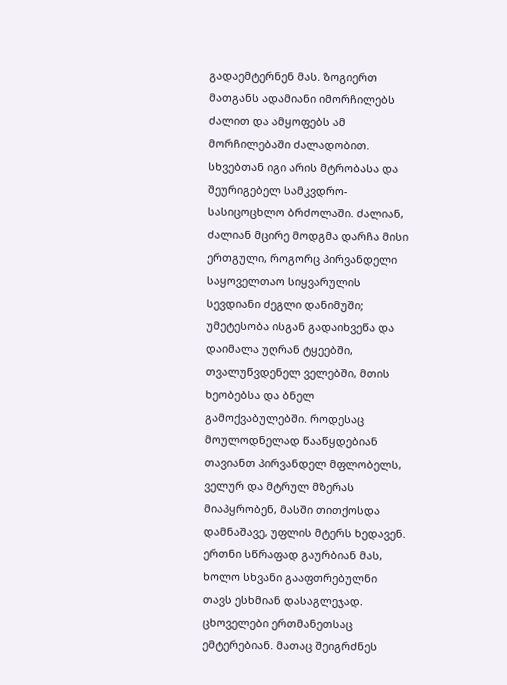გადაემტერნენ მას. ზოგიერთ მათგანს ადამიანი იმორჩილებს ძალით და ამყოფებს ამ მორჩილებაში ძალადობით. სხვებთან იგი არის მტრობასა და შეურიგებელ სამკვდრო-სასიცოცხლო ბრძოლაში. ძალიან, ძალიან მცირე მოდგმა დარჩა მისი ერთგული, როგორც პირვანდელი საყოველთაო სიყვარულის სევდიანი ძეგლი დანიმუში; უმეტესობა ისგან გადაიხვეწა და დაიმალა უღრან ტყეებში, თვალუწვდენელ ველებში, მთის ხეობებსა და ბნელ გამოქვაბულებში. როდესაც მოულოდნელად წააწყდებიან თავიანთ პირვანდელ მფლობელს, ველურ და მტრულ მზერას მიაპყრობენ, მასში თითქოსდა დამნაშავე, უფლის მტერს ხედავენ. ერთნი სწრაფად გაურბიან მას, ხოლო სხვანი გააფთრებულნი თავს ესხმიან დასაგლეჯად. ცხოველები ერთმანეთსაც ემტერებიან. მათაც შეიგრძნეს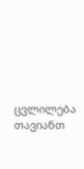ცვლილება თავიანთ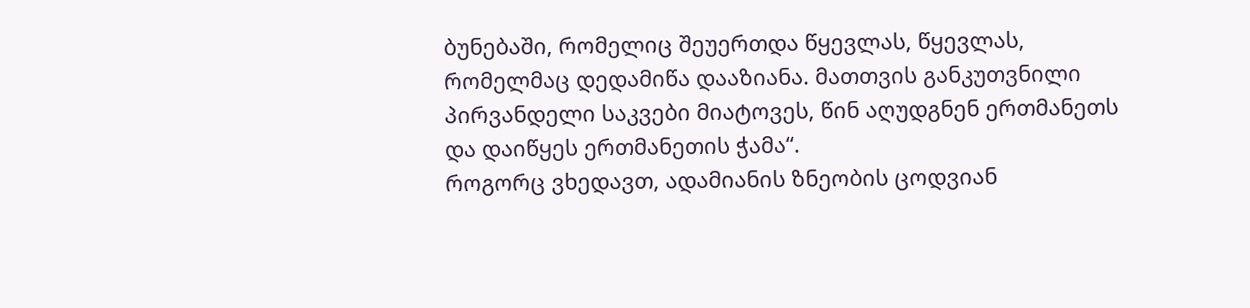ბუნებაში, რომელიც შეუერთდა წყევლას, წყევლას, რომელმაც დედამიწა დააზიანა. მათთვის განკუთვნილი პირვანდელი საკვები მიატოვეს, წინ აღუდგნენ ერთმანეთს და დაიწყეს ერთმანეთის ჭამა“.
როგორც ვხედავთ, ადამიანის ზნეობის ცოდვიან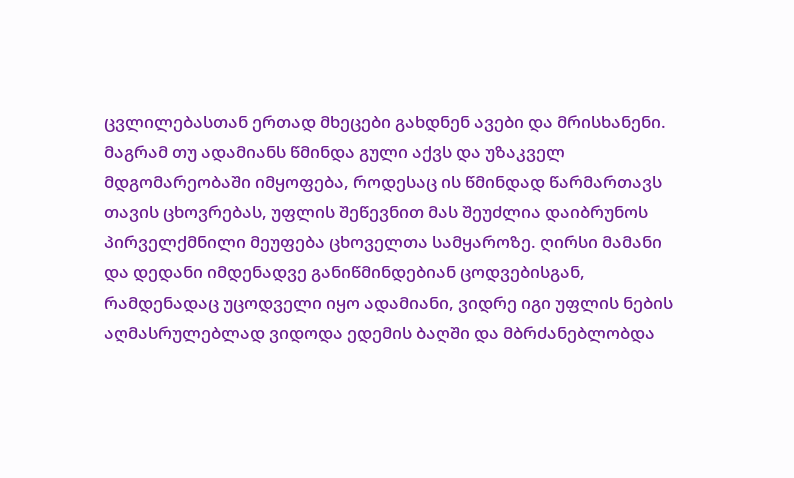ცვლილებასთან ერთად მხეცები გახდნენ ავები და მრისხანენი. მაგრამ თუ ადამიანს წმინდა გული აქვს და უზაკველ მდგომარეობაში იმყოფება, როდესაც ის წმინდად წარმართავს თავის ცხოვრებას, უფლის შეწევნით მას შეუძლია დაიბრუნოს პირველქმნილი მეუფება ცხოველთა სამყაროზე. ღირსი მამანი და დედანი იმდენადვე განიწმინდებიან ცოდვებისგან, რამდენადაც უცოდველი იყო ადამიანი, ვიდრე იგი უფლის ნების აღმასრულებლად ვიდოდა ედემის ბაღში და მბრძანებლობდა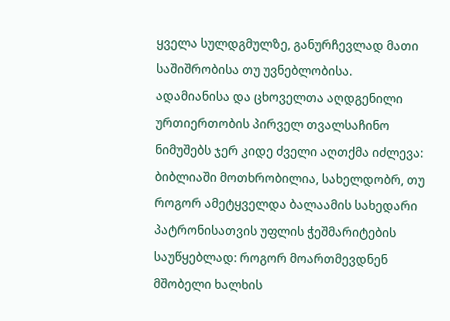ყველა სულდგმულზე, განურჩევლად მათი საშიშრობისა თუ უვნებლობისა.
ადამიანისა და ცხოველთა აღდგენილი ურთიერთობის პირველ თვალსაჩინო ნიმუშებს ჯერ კიდე ძველი აღთქმა იძლევა: ბიბლიაში მოთხრობილია, სახელდობრ, თუ როგორ ამეტყველდა ბალაამის სახედარი პატრონისათვის უფლის ჭეშმარიტების საუწყებლად: როგორ მოართმევდნენ მშობელი ხალხის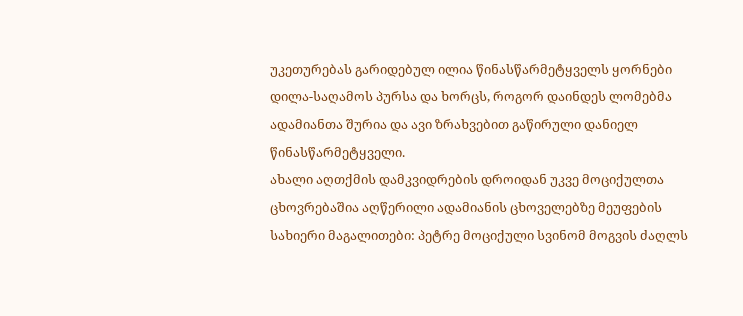უკეთურებას გარიდებულ ილია წინასწარმეტყველს ყორნები დილა-საღამოს პურსა და ხორცს, როგორ დაინდეს ლომებმა ადამიანთა შურია და ავი ზრახვებით გაწირული დანიელ წინასწარმეტყველი.
ახალი აღთქმის დამკვიდრების დროიდან უკვე მოციქულთა ცხოვრებაშია აღწერილი ადამიანის ცხოველებზე მეუფების სახიერი მაგალითები: პეტრე მოციქული სვინომ მოგვის ძაღლს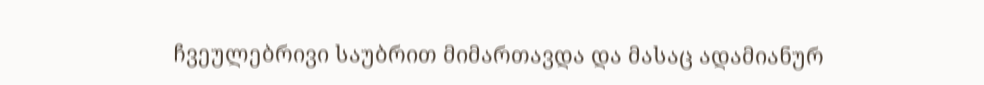ჩვეულებრივი საუბრით მიმართავდა და მასაც ადამიანურ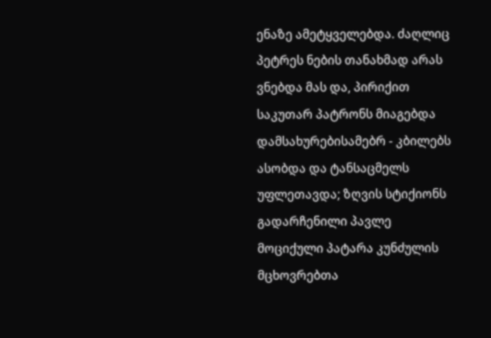ენაზე ამეტყველებდა. ძაღლიც პეტრეს ნების თანახმად არას ვნებდა მას და, პირიქით საკუთარ პატრონს მიაგებდა დამსახურებისამებრ - კბილებს ასობდა და ტანსაცმელს უფლეთავდა; ზღვის სტიქიონს გადარჩენილი პავლე მოციქული პატარა კუნძულის მცხოვრებთა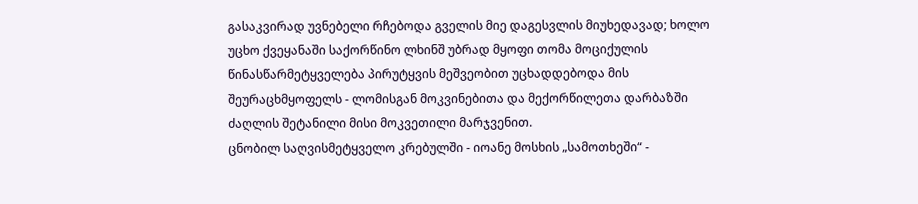გასაკვირად უვნებელი რჩებოდა გველის მიე დაგესვლის მიუხედავად; ხოლო უცხო ქვეყანაში საქორწინო ლხინშ უბრად მყოფი თომა მოციქულის წინასწარმეტყველება პირუტყვის მეშვეობით უცხადდებოდა მის შეურაცხმყოფელს - ლომისგან მოკვინებითა და მექორწილეთა დარბაზში ძაღლის შეტანილი მისი მოკვეთილი მარჯვენით.
ცნობილ საღვისმეტყველო კრებულში - იოანე მოსხის „სამოთხეში“ -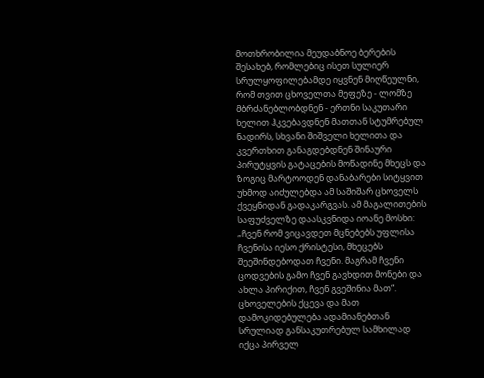მოთხრობილია მეუდაბნოე ბერების შესახებ, რომლებიც ისეთ სულიერ სრულყოფილებამდე იყვნენ მიღწეულნი, რომ თვით ცხოველთა მეფეზე - ლომზე მბრძანებლობდნენ - ერთნი საკუთარი ხელით ჰკვებავდნენ მათთან სტუმრებულ ნადირს, სხვანი შიშველი ხელითა და კვერთხით განაგდებდნენ შინაური პირუტყვის გატაცების მოწადინე მხეცს და ზოგიც მარტოოდენ დანაბარები სიტყვით უხმოდ აიძულებდა ამ საშიშარ ცხოველს ქვეყნიდან გადაკარგვას. ამ მაგალითების საფუძველზე დაასკვნიდა იოანე მოსხი: „ჩვენ რომ ვიცავდეთ მცნებებს უფლისა ჩვენისა იესო ქრისტესი, მხეცებს შეეშინდებოდათ ჩვენი. მაგრამ ჩვენი ცოდვების გამო ჩვენ გავხდით მონები და ახლა პირიქით, ჩვენ გვეშინია მათ“.
ცხოველების ქცევა და მათ დამოკიდებულება ადამიანებთან სრულიად განსაკუთრებულ სამხილად იქცა პირველ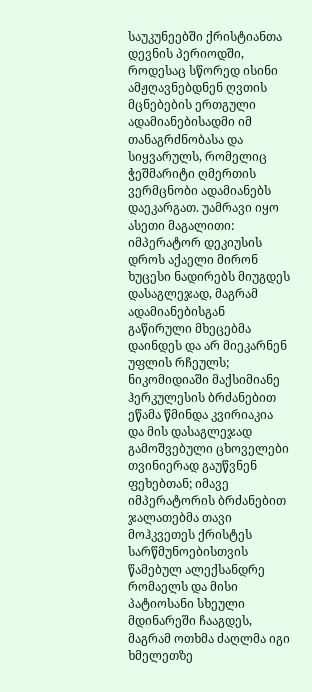საუკუნეებში ქრისტიანთა დევნის პერიოდში, როდესაც სწორედ ისინი ამჟღავნებდნენ ღვთის მცნებების ერთგული ადამიანებისადმი იმ თანაგრძნობასა და სიყვარულს, რომელიც ჭეშმარიტი ღმერთის ვერმცნობი ადამიანებს დაეკარგათ. უამრავი იყო ასეთი მაგალითი: იმპერატორ დეკიუსის დროს აქაელი მირონ ხუცესი ნადირებს მიუგდეს დასაგლეჯად, მაგრამ ადამიანებისგან გაწირული მხეცებმა დაინდეს და არ მიეკარნენ უფლის რჩეულს; ნიკომიდიაში მაქსიმიანე ჰერკულესის ბრძანებით ეწამა წმინდა კვირიაკია და მის დასაგლეჯად გამოშვებული ცხოველები თვინიერად გაუწვნენ ფეხებთან; იმავე იმპერატორის ბრძანებით ჯალათებმა თავი მოჰკვეთეს ქრისტეს სარწმუნოებისთვის წამებულ ალექსანდრე რომაელს და მისი პატიოსანი სხეული მდინარეში ჩააგდეს, მაგრამ ოთხმა ძაღლმა იგი ხმელეთზე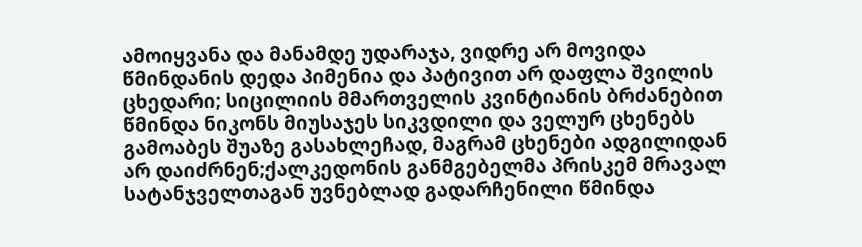ამოიყვანა და მანამდე უდარაჯა, ვიდრე არ მოვიდა წმინდანის დედა პიმენია და პატივით არ დაფლა შვილის ცხედარი; სიცილიის მმართველის კვინტიანის ბრძანებით წმინდა ნიკონს მიუსაჯეს სიკვდილი და ველურ ცხენებს გამოაბეს შუაზე გასახლეჩად, მაგრამ ცხენები ადგილიდან არ დაიძრნენ;ქალკედონის განმგებელმა პრისკემ მრავალ სატანჯველთაგან უვნებლად გადარჩენილი წმინდა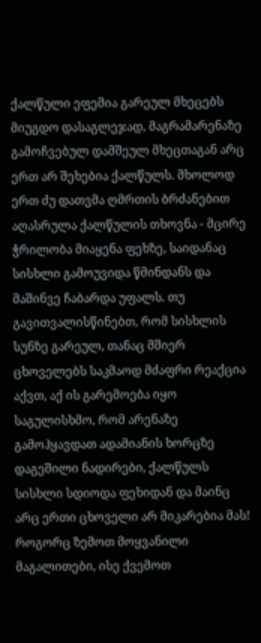ქალწული ეფემია გარეულ მხეცებს მიუგდო დასაგლეჯად, მაგრამარენაზე გამოჩვებულ დამშეულ მხეცთაგან არც ერთ არ შეხებია ქალწულს. მხოლოდ ერთ ძუ დათვმა ღმრთის ბრძანებით აღასრულა ქალწულის თხოვნა - მცირე ჭრილობა მიაყენა ფეხზე, საიდანაც სისხლი გამოუვიდა წმინდანს და მაშინვე ჩაბარდა უფალს. თუ გავითვალისწინებთ, რომ სისხლის სუნზე გარეულ, თანაც მშიერ ცხოველებს საკმაოდ მძაფრი რეაქცია აქვთ, აქ ის გარემოება იყო საგულისხმო, რომ არენაზე გამოჰყავდათ ადამიანის ხორცზე დაგეშილი ნადირები, ქალწულს სისხლი სდიოდა ფეხიდან და მაინც არც ერთი ცხოველი არ მიკარებია მას!
როგორც ზემოთ მოყვანილი მაგალითები, ისე ქვემოთ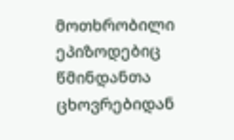მოთხრობილი ეპიზოდებიც წმინდანთა ცხოვრებიდან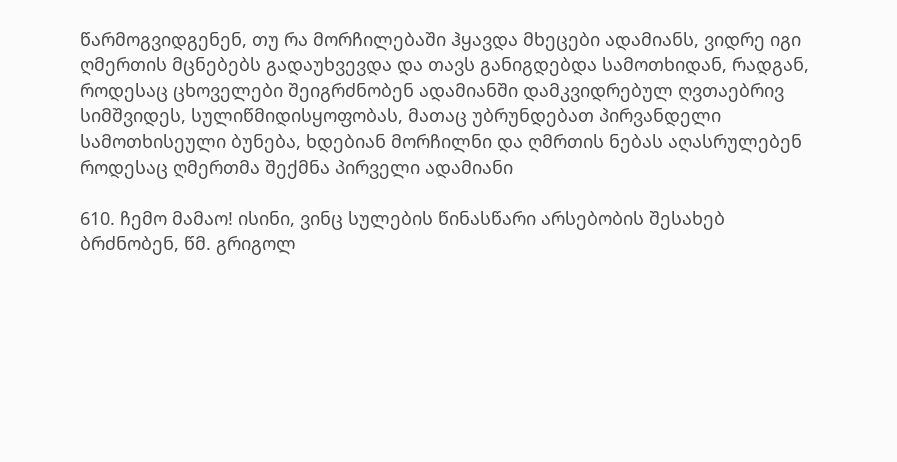წარმოგვიდგენენ, თუ რა მორჩილებაში ჰყავდა მხეცები ადამიანს, ვიდრე იგი ღმერთის მცნებებს გადაუხვევდა და თავს განიგდებდა სამოთხიდან, რადგან, როდესაც ცხოველები შეიგრძნობენ ადამიანში დამკვიდრებულ ღვთაებრივ სიმშვიდეს, სულიწმიდისყოფობას, მათაც უბრუნდებათ პირვანდელი სამოთხისეული ბუნება, ხდებიან მორჩილნი და ღმრთის ნებას აღასრულებენ როდესაც ღმერთმა შექმნა პირველი ადამიანი

610. ჩემო მამაო! ისინი, ვინც სულების წინასწარი არსებობის შესახებ ბრძნობენ, წმ. გრიგოლ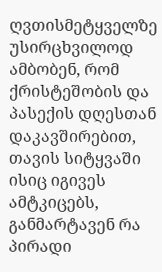ღვთისმეტყველზე უსირცხვილოდ ამბობენ, რომ ქრისტეშობის და პასექის დღესთან დაკავშირებით, თავის სიტყვაში ისიც იგივეს ამტკიცებს, განმარტავენ რა პირადი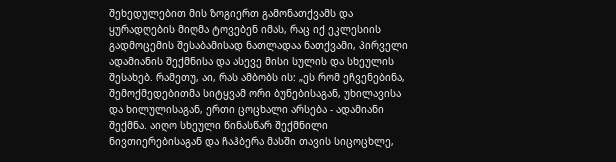შეხედულებით მის ზოგიერთ გამონათქვამს და ყურადღების მიღმა ტოვებენ იმას, რაც იქ ეკლესიის გადმოცემის შესაბამისად ნათლადაა ნათქვამი, პირველი ადამიანის შექმნისა და ასევე მისი სულის და სხეულის შესახებ. რამეთუ, აი, რას ამბობს ის: „ეს რომ ეჩვენებინა, შემოქმედებითმა სიტყვამ ორი ბუნებისაგან, უხილავისა და ხილულისაგან, ერთი ცოცხალი არსება - ადამიანი შექმნა. აიღო სხეული წინასწარ შექმნილი ნივთიერებისაგან და ჩაჰბერა მასში თავის სიცოცხლე,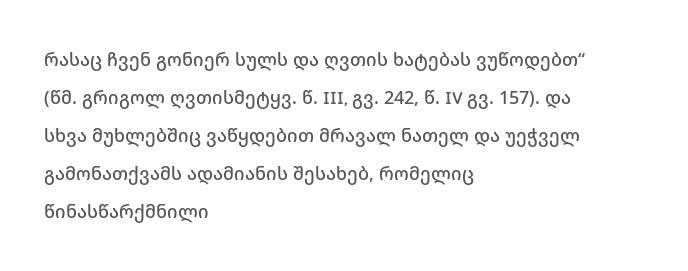რასაც ჩვენ გონიერ სულს და ღვთის ხატებას ვუწოდებთ“ (წმ. გრიგოლ ღვთისმეტყვ. წ. III, გვ. 242, წ. IV გვ. 157). და სხვა მუხლებშიც ვაწყდებით მრავალ ნათელ და უეჭველ გამონათქვამს ადამიანის შესახებ, რომელიც წინასწარქმნილი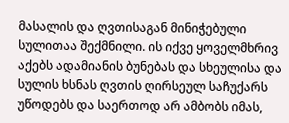მასალის და ღვთისაგან მინიჭებული სულითაა შექმნილი. ის იქვე ყოველმხრივ აქებს ადამიანის ბუნებას და სხეულისა და სულის ხსნას ღვთის ღირსეულ საჩუქარს უწოდებს და საერთოდ არ ამბობს იმას,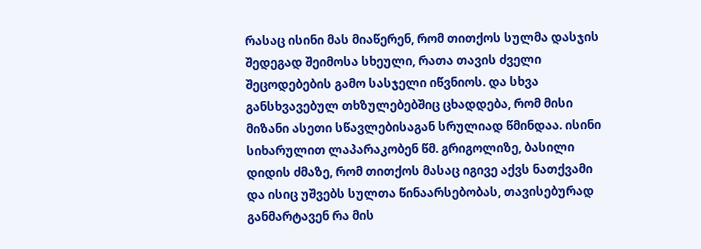რასაც ისინი მას მიაწერენ, რომ თითქოს სულმა დასჯის შედეგად შეიმოსა სხეული, რათა თავის ძველი შეცოდებების გამო სასჯელი იწვნიოს. და სხვა განსხვავებულ თხზულებებშიც ცხადდება, რომ მისი მიზანი ასეთი სწავლებისაგან სრულიად წმინდაა. ისინი სიხარულით ლაპარაკობენ წმ. გრიგოლიზე, ბასილი დიდის ძმაზე, რომ თითქოს მასაც იგივე აქვს ნათქვამი და ისიც უშვებს სულთა წინაარსებობას, თავისებურად განმარტავენ რა მის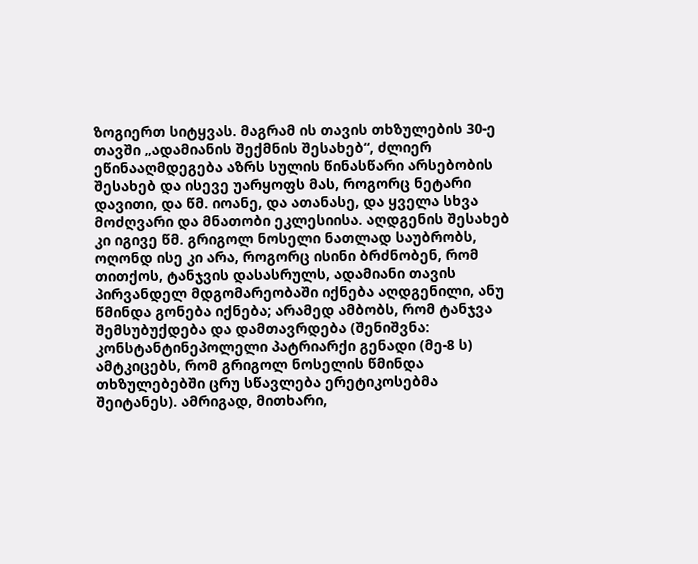ზოგიერთ სიტყვას. მაგრამ ის თავის თხზულების 30-ე თავში „ადამიანის შექმნის შესახებ“, ძლიერ ეწინააღმდეგება აზრს სულის წინასწარი არსებობის შესახებ და ისევე უარყოფს მას, როგორც ნეტარი დავითი, და წმ. იოანე, და ათანასე, და ყველა სხვა მოძღვარი და მნათობი ეკლესიისა. აღდგენის შესახებ კი იგივე წმ. გრიგოლ ნოსელი ნათლად საუბრობს, ოღონდ ისე კი არა, როგორც ისინი ბრძნობენ, რომ თითქოს, ტანჯვის დასასრულს, ადამიანი თავის პირვანდელ მდგომარეობაში იქნება აღდგენილი, ანუ წმინდა გონება იქნება; არამედ ამბობს, რომ ტანჯვა შემსუბუქდება და დამთავრდება (შენიშვნა: კონსტანტინეპოლელი პატრიარქი გენადი (მე-8 ს) ამტკიცებს, რომ გრიგოლ ნოსელის წმინდა თხზულებებში ცრუ სწავლება ერეტიკოსებმა შეიტანეს). ამრიგად, მითხარი,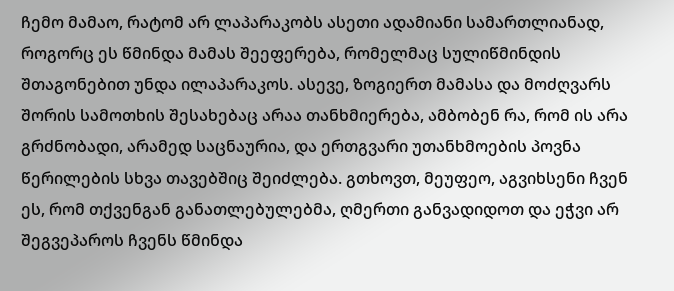ჩემო მამაო, რატომ არ ლაპარაკობს ასეთი ადამიანი სამართლიანად, როგორც ეს წმინდა მამას შეეფერება, რომელმაც სულიწმინდის შთაგონებით უნდა ილაპარაკოს. ასევე, ზოგიერთ მამასა და მოძღვარს შორის სამოთხის შესახებაც არაა თანხმიერება, ამბობენ რა, რომ ის არა გრძნობადი, არამედ საცნაურია, და ერთგვარი უთანხმოების პოვნა წერილების სხვა თავებშიც შეიძლება. გთხოვთ, მეუფეო, აგვიხსენი ჩვენ ეს, რომ თქვენგან განათლებულებმა, ღმერთი განვადიდოთ და ეჭვი არ შეგვეპაროს ჩვენს წმინდა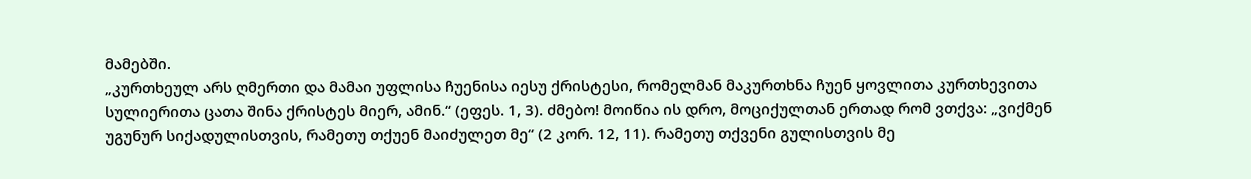მამებში.
„კურთხეულ არს ღმერთი და მამაი უფლისა ჩუენისა იესუ ქრისტესი, რომელმან მაკურთხნა ჩუენ ყოვლითა კურთხევითა სულიერითა ცათა შინა ქრისტეს მიერ, ამინ.“ (ეფეს. 1, 3). ძმებო! მოიწია ის დრო, მოციქულთან ერთად რომ ვთქვა: „ვიქმენ უგუნურ სიქადულისთვის, რამეთუ თქუენ მაიძულეთ მე“ (2 კორ. 12, 11). რამეთუ თქვენი გულისთვის მე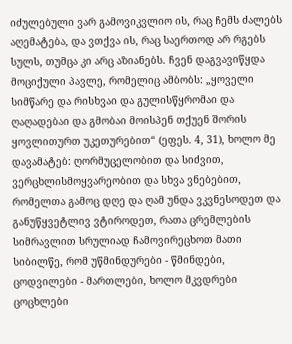იძულებული ვარ გამოვიკვლიო ის, რაც ჩემს ძალებს აღემატება, და ვთქვა ის, რაც საერთოდ არ რგებს სულს, თუმცა კი არც აზიანებს. ჩვენ დაგვავიწყდა მოციქული პავლე, რომელიც ამბობს: „ყოველი სიმწარე და რისხვაი და გულისწყრომაი და ღაღადებაი და გმობაი მოისპენ თქუენ შორის ყოვლითურთ უკეთურებით“ (ეფეს. 4, 31), ხოლო მე დავამატებ: ღორმუცელობით და სიძვით, ვერცხლისმოყვარეობით და სხვა ვნებებით, რომელთა გამოც დღე და ღამ უნდა ვკვნესოდეთ და განუწყვეტლივ ვტიროდეთ, რათა ცრემლების სიმრავლით სრულიად ჩამოვირეცხოთ მათი სიბილწე, რომ უწმინდურები - წმინდები, ცოდვილები - მართლები, ხოლო მკვდრები ცოცხლები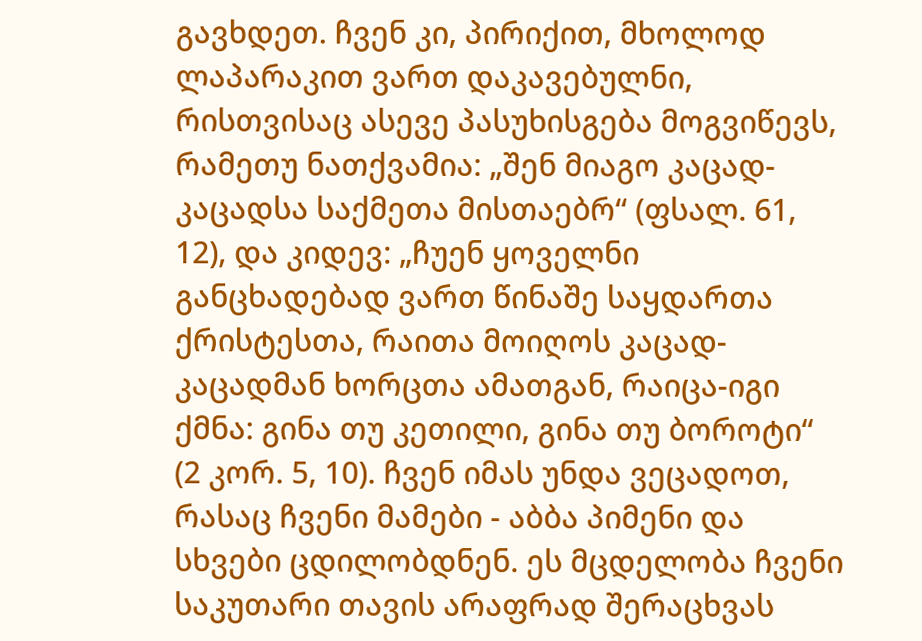გავხდეთ. ჩვენ კი, პირიქით, მხოლოდ ლაპარაკით ვართ დაკავებულნი, რისთვისაც ასევე პასუხისგება მოგვიწევს, რამეთუ ნათქვამია: „შენ მიაგო კაცად-კაცადსა საქმეთა მისთაებრ“ (ფსალ. 61, 12), და კიდევ: „ჩუენ ყოველნი განცხადებად ვართ წინაშე საყდართა ქრისტესთა, რაითა მოიღოს კაცად-კაცადმან ხორცთა ამათგან, რაიცა-იგი ქმნა: გინა თუ კეთილი, გინა თუ ბოროტი“ (2 კორ. 5, 10). ჩვენ იმას უნდა ვეცადოთ, რასაც ჩვენი მამები - აბბა პიმენი და სხვები ცდილობდნენ. ეს მცდელობა ჩვენი საკუთარი თავის არაფრად შერაცხვას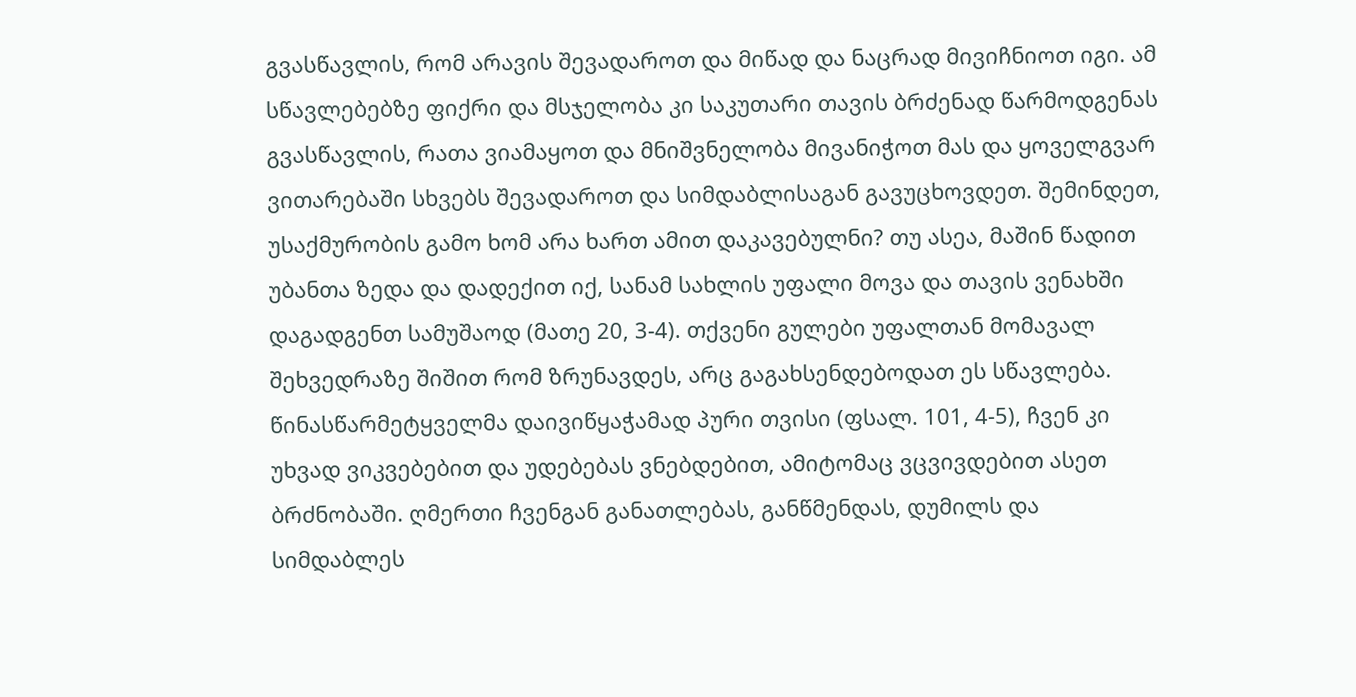გვასწავლის, რომ არავის შევადაროთ და მიწად და ნაცრად მივიჩნიოთ იგი. ამ სწავლებებზე ფიქრი და მსჯელობა კი საკუთარი თავის ბრძენად წარმოდგენას გვასწავლის, რათა ვიამაყოთ და მნიშვნელობა მივანიჭოთ მას და ყოველგვარ ვითარებაში სხვებს შევადაროთ და სიმდაბლისაგან გავუცხოვდეთ. შემინდეთ, უსაქმურობის გამო ხომ არა ხართ ამით დაკავებულნი? თუ ასეა, მაშინ წადით უბანთა ზედა და დადექით იქ, სანამ სახლის უფალი მოვა და თავის ვენახში დაგადგენთ სამუშაოდ (მათე 20, 3-4). თქვენი გულები უფალთან მომავალ შეხვედრაზე შიშით რომ ზრუნავდეს, არც გაგახსენდებოდათ ეს სწავლება. წინასწარმეტყველმა დაივიწყაჭამად პური თვისი (ფსალ. 101, 4-5), ჩვენ კი უხვად ვიკვებებით და უდებებას ვნებდებით, ამიტომაც ვცვივდებით ასეთ ბრძნობაში. ღმერთი ჩვენგან განათლებას, განწმენდას, დუმილს და სიმდაბლეს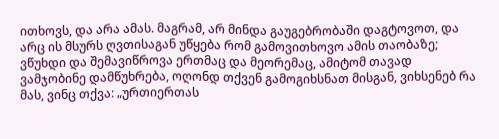ითხოვს, და არა ამას. მაგრამ, არ მინდა გაუგებრობაში დაგტოვოთ, და არც ის მსურს ღვთისაგან უწყება რომ გამოვითხოვო ამის თაობაზე; ვწუხდი და შემავიწროვა ერთმაც და მეორემაც, ამიტომ თავად ვამჯობინე დამწუხრება, ოღონდ თქვენ გამოგიხსნათ მისგან, ვიხსენებ რა მას, ვინც თქვა: „ურთიერთას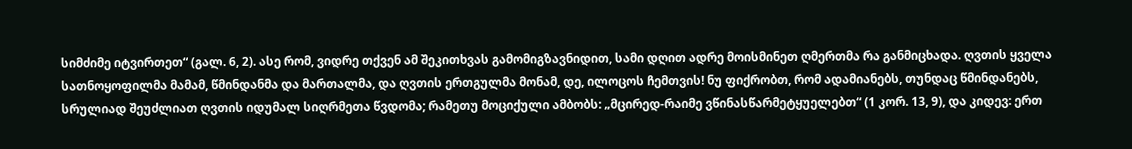სიმძიმე იტვირთეთ“ (გალ. 6, 2). ასე რომ, ვიდრე თქვენ ამ შეკითხვას გამომიგზავნიდით, სამი დღით ადრე მოისმინეთ ღმერთმა რა განმიცხადა. ღვთის ყველა სათნოყოფილმა მამამ, წმინდანმა და მართალმა, და ღვთის ერთგულმა მონამ, დე, ილოცოს ჩემთვის! ნუ ფიქრობთ, რომ ადამიანებს, თუნდაც წმინდანებს, სრულიად შეუძლიათ ღვთის იდუმალ სიღრმეთა წვდომა; რამეთუ მოციქული ამბობს: „მცირედ-რაიმე ვწინასწარმეტყუელებთ“ (1 კორ. 13, 9), და კიდევ: ერთ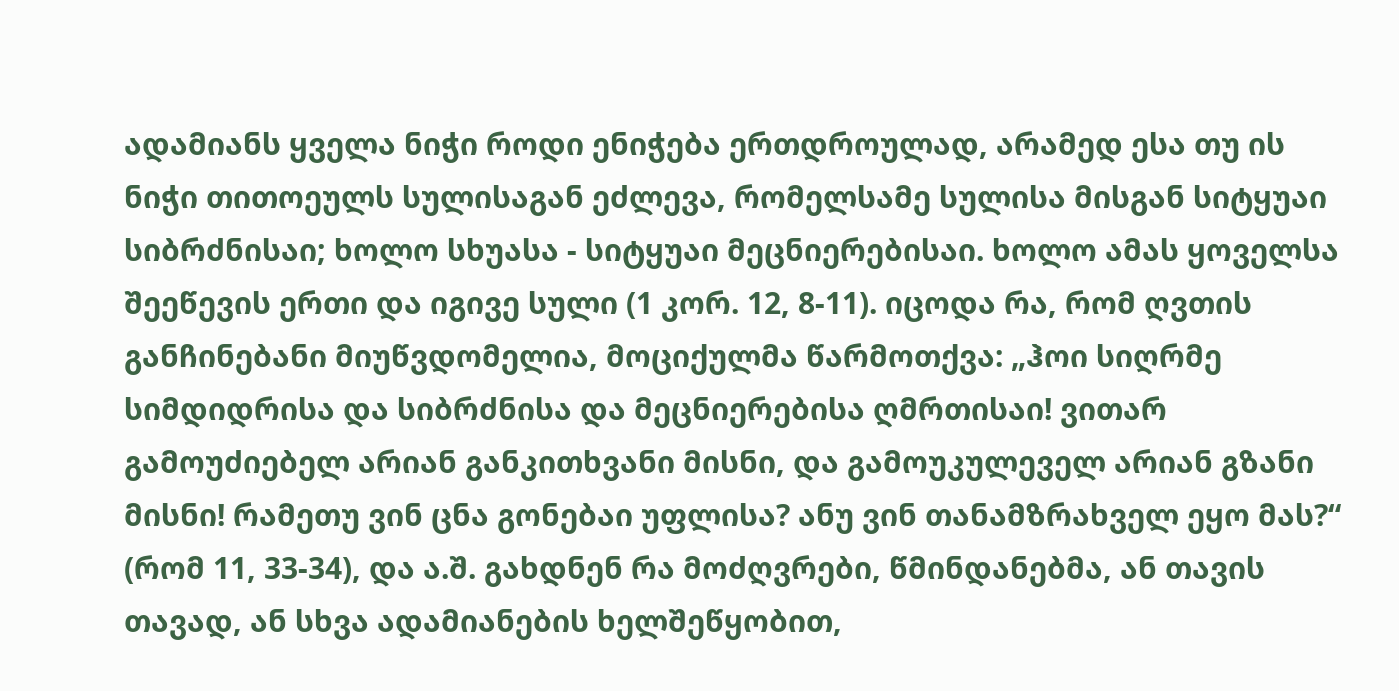ადამიანს ყველა ნიჭი როდი ენიჭება ერთდროულად, არამედ ესა თუ ის ნიჭი თითოეულს სულისაგან ეძლევა, რომელსამე სულისა მისგან სიტყუაი სიბრძნისაი; ხოლო სხუასა - სიტყუაი მეცნიერებისაი. ხოლო ამას ყოველსა შეეწევის ერთი და იგივე სული (1 კორ. 12, 8-11). იცოდა რა, რომ ღვთის განჩინებანი მიუწვდომელია, მოციქულმა წარმოთქვა: „ჰოი სიღრმე სიმდიდრისა და სიბრძნისა და მეცნიერებისა ღმრთისაი! ვითარ გამოუძიებელ არიან განკითხვანი მისნი, და გამოუკულეველ არიან გზანი მისნი! რამეთუ ვინ ცნა გონებაი უფლისა? ანუ ვინ თანამზრახველ ეყო მას?“ (რომ 11, 33-34), და ა.შ. გახდნენ რა მოძღვრები, წმინდანებმა, ან თავის თავად, ან სხვა ადამიანების ხელშეწყობით,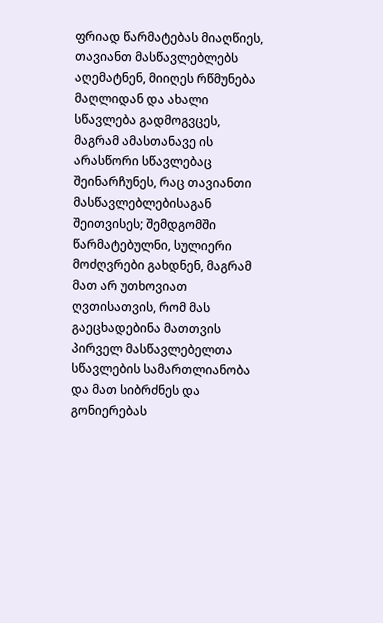ფრიად წარმატებას მიაღწიეს, თავიანთ მასწავლებლებს აღემატნენ, მიიღეს რწმუნება მაღლიდან და ახალი სწავლება გადმოგვცეს, მაგრამ ამასთანავე ის არასწორი სწავლებაც შეინარჩუნეს, რაც თავიანთი მასწავლებლებისაგან შეითვისეს; შემდგომში წარმატებულნი, სულიერი მოძღვრები გახდნენ, მაგრამ მათ არ უთხოვიათ ღვთისათვის, რომ მას გაეცხადებინა მათთვის პირველ მასწავლებელთა სწავლების სამართლიანობა და მათ სიბრძნეს და გონიერებას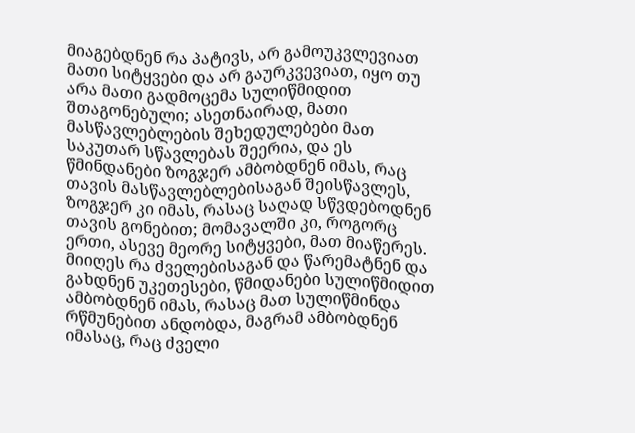მიაგებდნენ რა პატივს, არ გამოუკვლევიათ მათი სიტყვები და არ გაურკვევიათ, იყო თუ არა მათი გადმოცემა სულიწმიდით შთაგონებული; ასეთნაირად, მათი მასწავლებლების შეხედულებები მათ საკუთარ სწავლებას შეერია, და ეს წმინდანები ზოგჯერ ამბობდნენ იმას, რაც თავის მასწავლებლებისაგან შეისწავლეს, ზოგჯერ კი იმას, რასაც საღად სწვდებოდნენ თავის გონებით; მომავალში კი, როგორც ერთი, ასევე მეორე სიტყვები, მათ მიაწერეს. მიიღეს რა ძველებისაგან და წარემატნენ და გახდნენ უკეთესები, წმიდანები სულიწმიდით ამბობდნენ იმას, რასაც მათ სულიწმინდა რწმუნებით ანდობდა, მაგრამ ამბობდნენ იმასაც, რაც ძველი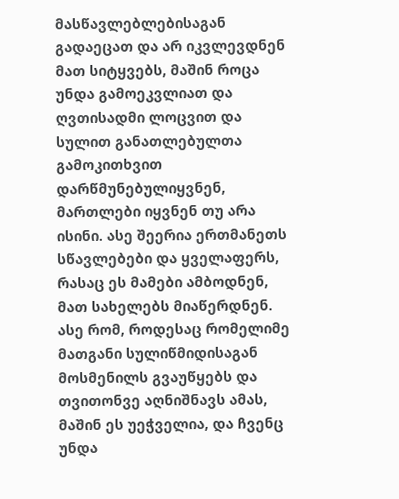მასწავლებლებისაგან გადაეცათ და არ იკვლევდნენ მათ სიტყვებს, მაშინ როცა უნდა გამოეკვლიათ და ღვთისადმი ლოცვით და სულით განათლებულთა გამოკითხვით დარწმუნებულიყვნენ, მართლები იყვნენ თუ არა ისინი. ასე შეერია ერთმანეთს სწავლებები და ყველაფერს, რასაც ეს მამები ამბოდნენ, მათ სახელებს მიაწერდნენ. ასე რომ, როდესაც რომელიმე მათგანი სულიწმიდისაგან მოსმენილს გვაუწყებს და თვითონვე აღნიშნავს ამას, მაშინ ეს უეჭველია, და ჩვენც უნდა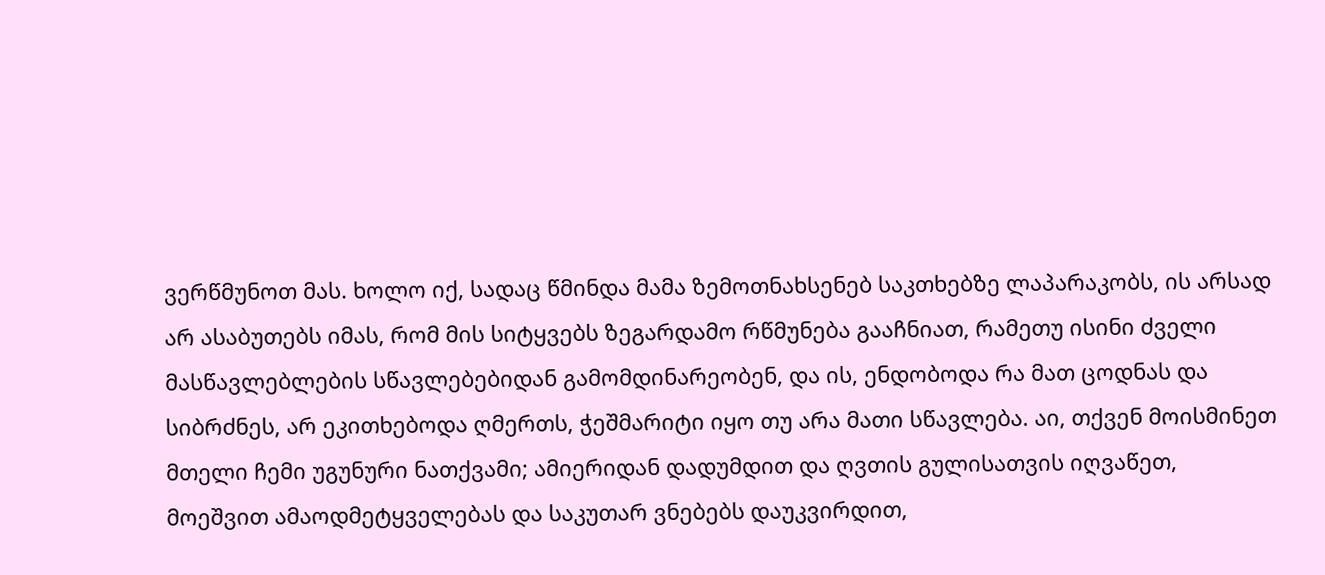ვერწმუნოთ მას. ხოლო იქ, სადაც წმინდა მამა ზემოთნახსენებ საკთხებზე ლაპარაკობს, ის არსად არ ასაბუთებს იმას, რომ მის სიტყვებს ზეგარდამო რწმუნება გააჩნიათ, რამეთუ ისინი ძველი მასწავლებლების სწავლებებიდან გამომდინარეობენ, და ის, ენდობოდა რა მათ ცოდნას და სიბრძნეს, არ ეკითხებოდა ღმერთს, ჭეშმარიტი იყო თუ არა მათი სწავლება. აი, თქვენ მოისმინეთ მთელი ჩემი უგუნური ნათქვამი; ამიერიდან დადუმდით და ღვთის გულისათვის იღვაწეთ, მოეშვით ამაოდმეტყველებას და საკუთარ ვნებებს დაუკვირდით,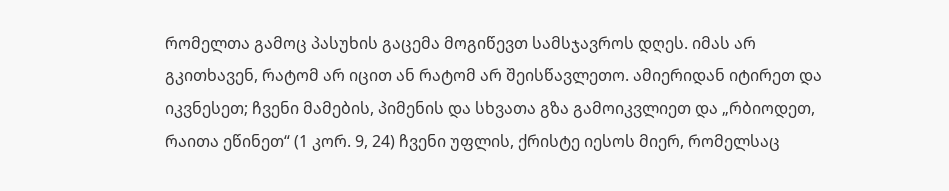რომელთა გამოც პასუხის გაცემა მოგიწევთ სამსჯავროს დღეს. იმას არ გკითხავენ, რატომ არ იცით ან რატომ არ შეისწავლეთო. ამიერიდან იტირეთ და იკვნესეთ; ჩვენი მამების, პიმენის და სხვათა გზა გამოიკვლიეთ და „რბიოდეთ, რაითა ეწინეთ“ (1 კორ. 9, 24) ჩვენი უფლის, ქრისტე იესოს მიერ, რომელსაც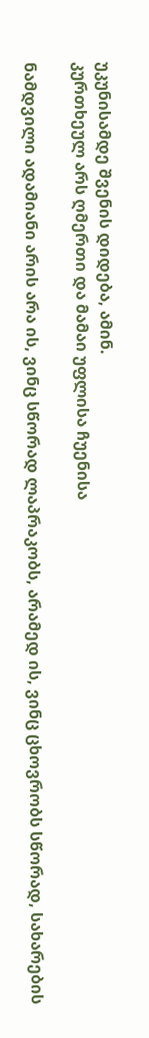უკუნისამდე შვენის დიდება, ამინ.
კურთხეულ არს ღმერთი და მამაი უფლისა ჩუენისა

ნამდვილი ადამიანი არის არა ის, ვინც სწორად ლაპრაკობს, არამედ ის, ვინც ცხოვრობს სწორად, სახარების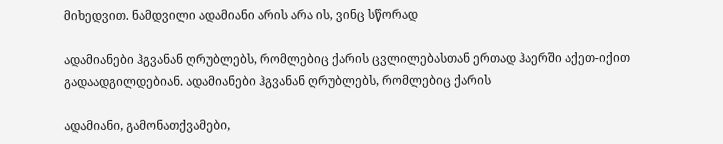მიხედვით. ნამდვილი ადამიანი არის არა ის, ვინც სწორად

ადამიანები ჰგვანან ღრუბლებს, რომლებიც ქარის ცვლილებასთან ერთად ჰაერში აქეთ-იქით გადაადგილდებიან. ადამიანები ჰგვანან ღრუბლებს, რომლებიც ქარის

ადამიანი, გამონათქვამები,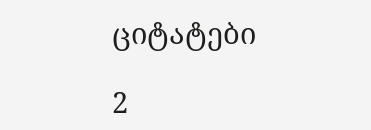ციტატები

2